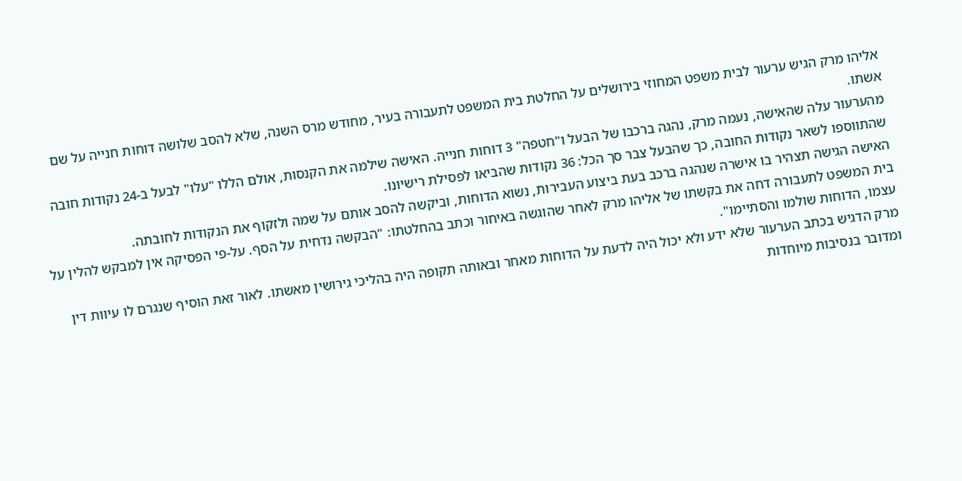אליהו מרק הגיש ערעור לבית משפט המחוזי בירושלים על החלטת בית המשפט לתעבורה בעיר, מחודש מרס השנה, שלא להסב שלושה דוחות חנייה על שם אשתו.
מהערעור עלה שהאישה, נעמה מרק, נהגה ברכבו של הבעל ו"חטפה" 3 דוחות חנייה. האישה שילמה את הקנסות, אולם הללו "עלו" לבעל ב-24 נקודות חובה שהתווספו לשאר נקודות החובה, כך שהבעל צבר סך הכל: 36 נקודות שהביאו לפסילת רישיונו.
האישה הגישה תצהיר בו אישרה שנהגה ברכב בעת ביצוע העבירות, נשוא הדוחות, וביקשה להסב אותם על שמה ולזקוף את הנקודות לחובתה.
בית המשפט לתעבורה דחה את בקשתו של אליהו מרק לאחר שהוגשה באיחור וכתב בהחלטתו: "הבקשה נדחית על הסף. על-פי הפסיקה אין למבקש להלין על עצמו, הדוחות שולמו והסתיימו".
מרק הדגיש בכתב הערעור שלא ידע ולא יכול היה לדעת על הדוחות מאחר ובאותה תקופה היה בהליכי גירושין מאשתו. לאור זאת הוסיף שנגרם לו עיוות דין ומדובר בנסיבות מיוחדות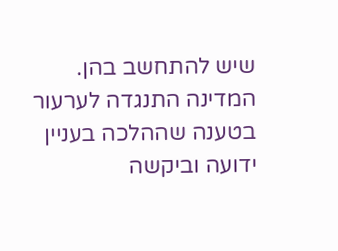שיש להתחשב בהן.
המדינה התנגדה לערעור בטענה שההלכה בעניין ידועה וביקשה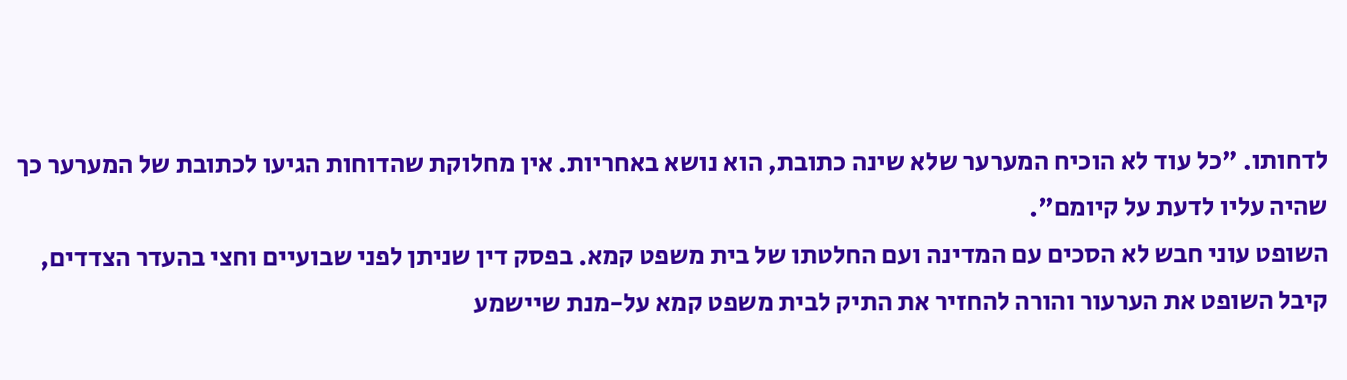לדחותו. "כל עוד לא הוכיח המערער שלא שינה כתובת, הוא נושא באחריות. אין מחלוקת שהדוחות הגיעו לכתובת של המערער כך שהיה עליו לדעת על קיומם".
השופט עוני חבש לא הסכים עם המדינה ועם החלטתו של בית משפט קמא. בפסק דין שניתן לפני שבועיים וחצי בהעדר הצדדים, קיבל השופט את הערעור והורה להחזיר את התיק לבית משפט קמא על-מנת שיישמע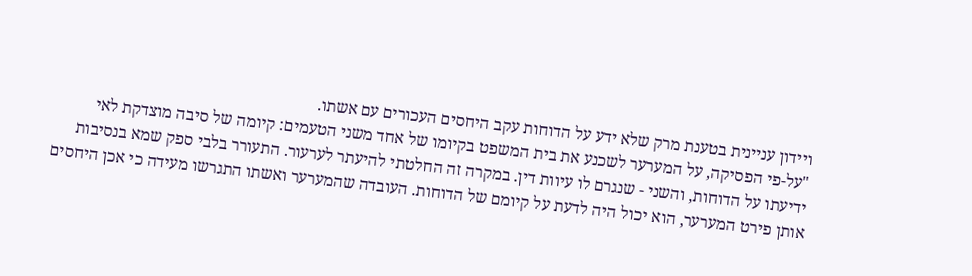ויידון עניינית בטענת מרק שלא ידע על הדוחות עקב היחסים העכורים עם אשתו.
"על-פי הפסיקה, על המערער לשכנע את בית המשפט בקיומו של אחד משני הטעמים: קיומה של סיבה מוצדקת לאי ידיעתו על הדוחות, והשני - שנגרם לו עיוות דין. במקרה זה החלטתי להיעתר לערעור. התעורר בלבי ספק שמא בנסיבות אותן פירט המערער, הוא יכול היה לדעת על קיומם של הדוחות. העובדה שהמערער ואשתו התגרשו מעידה כי אכן היחסים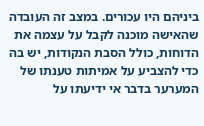ביניהם היו עכורים. במצב זה העובדה שהאישה מוכנה לקבל על עצמה את הדוחות, כולל הסבת הנקודות, יש בה כדי להצביע על אמיתות טענתו של המערער בדבר אי ידיעתו על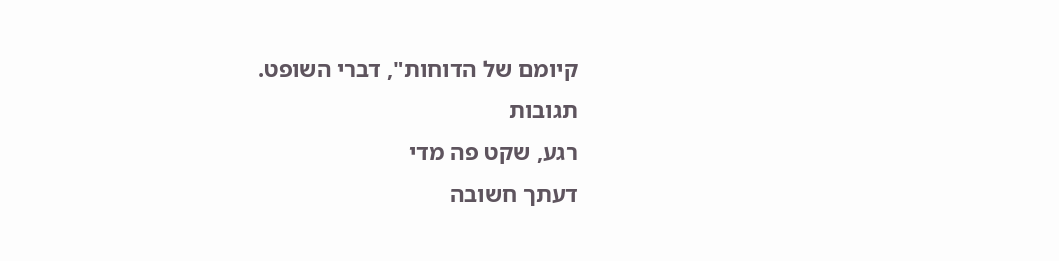קיומם של הדוחות", דברי השופט.
תגובות
רגע, שקט פה מדי
דעתך חשובה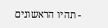- תהיו הראשונים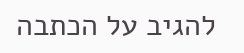להגיב על הכתבה